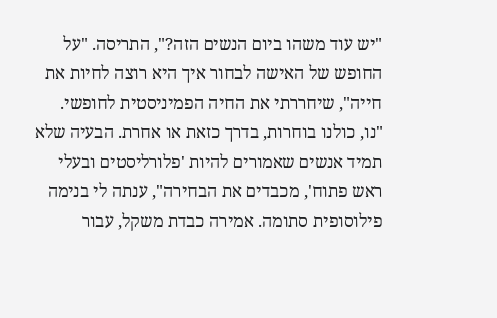"יש עוד משהו ביום הנשים הזה?", התריסה. "על החופש של האישה לבחור איך היא רוצה לחיות את חייה", שיחררתי את החיה הפמיניסטית לחופשי. "נו, כולנו בוחרות, בדרך כזאת או אחרת. הבעיה שלא תמיד אנשים שאמורים להיות 'פלורליסטים ובעלי ראש פתוח', מכבדים את הבחירה", ענתה לי בנימה פילוסופית סתומה. אמירה כבדת משקל, עבור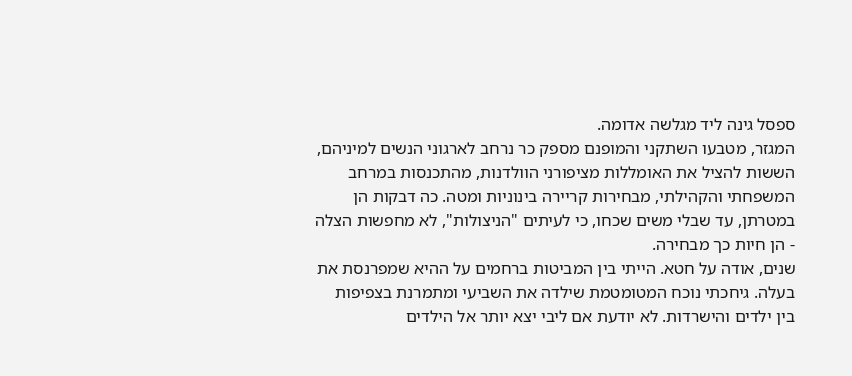ספסל גינה ליד מגלשה אדומה.
המגזר, מטבעו השתקני והמופנם מספק כר נרחב לארגוני הנשים למיניהם, הששות להציל את האומללות מציפורני הוולדנות, מהתכנסות במרחב המשפחתי והקהילתי, מבחירות קריירה בינוניות ומטה. כה דבקות הן במטרתן, עד שבלי משים שכחו, כי לעיתים "הניצולות", לא מחפשות הצלה - הן חיות כך מבחירה.
שנים, אודה על חטא. הייתי בין המביטות ברחמים על ההיא שמפרנסת את בעלה. גיחכתי נוכח המטומטמת שילדה את השביעי ומתמרנת בצפיפות בין ילדים והישרדות. לא יודעת אם ליבי יצא יותר אל הילדים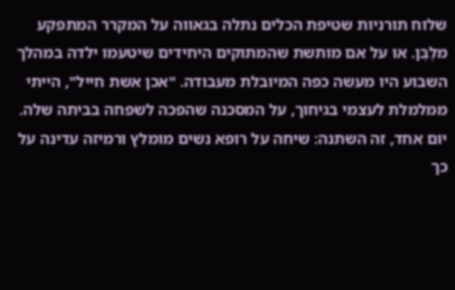שלוח תורניות שטיפת הכלים נתלה בגאווה על המקרר המתפקע מלֶבֶּן. או על אם מותשת שהמתוקים היחידים שיטעמו ילדה במהלך השבוע היו מעשה כפה המיובלת מעבודה. "אכן אשת חייל", הייתי ממלמלת לעצמי בגיחוך, על המסכנה שהפכה לשפחה בביתה שלה.
יום אחד, זה השתנה: שיחה על רופא נשים מומלץ ורמיזה עדינה על כך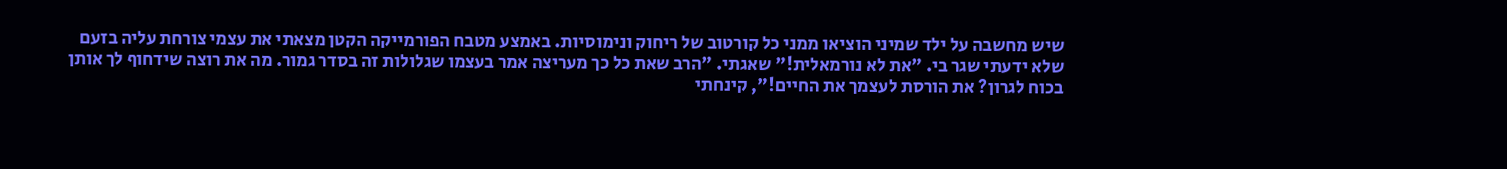שיש מחשבה על ילד שמיני הוציאו ממני כל קורטוב של ריחוק ונימוסיות. באמצע מטבח הפורמייקה הקטן מצאתי את עצמי צורחת עליה בזעם שלא ידעתי שגר בי. "את לא נורמאלית!" שאגתי. "הרב שאת כל כך מעריצה אמר בעצמו שגלולות זה בסדר גמור. מה את רוצה שידחוף לך אותן בכוח לגרון? את הורסת לעצמך את החיים!", קינחתי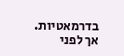בדרמאטיות.
אך לפני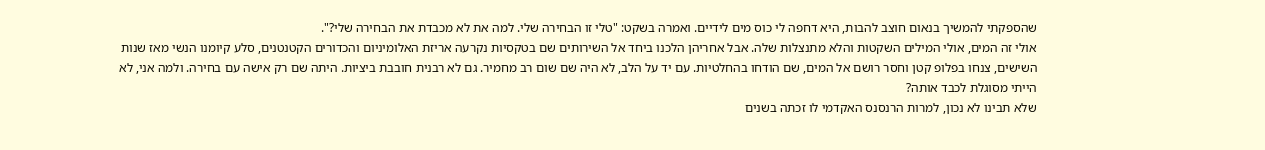שהספקתי להמשיך בנאום חוצב להבות, היא דחפה לי כוס מים לידיים. ואמרה בשקט: "טלי זו הבחירה שלי. למה את לא מכבדת את הבחירה שלי?".
אולי זה המים, אולי המילים השקטות והלא מתנצלות שלה. אבל אחריהן הלכנו ביחד אל השירותים שם בטקסיות נקרעה אריזת האלומיניום והכדורים הקטנטנים, סלע קיומנו הנשי מאז שנות השישים, צנחו בפלופ קטן וחסר רושם אל המים, שם הודחו בהחלטיות. עם יד על הלב, לא היה שם שום רב מחמיר. גם לא רבנית חובבת ביציות. היתה שם רק אישה עם בחירה. ולמה אני, לא הייתי מסוגלת לכבד אותה?
שלא תבינו לא נכון, למרות הרנסנס האקדמי לו זכתה בשנים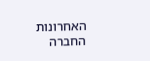האחרונות החברה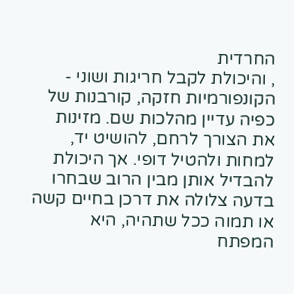החרדית
, והיכולת לקבל חריגות ושוני - הקונפורמיות חזקה, קורבנות של כפיה עדיין מהלכות שם. מזינות את הצורך לרחם, להושיט יד, למחות ולהטיל דופי. אך היכולת להבדיל אותן מבין הרוב שבחרו בדעה צלולה את דרכן בחיים קשה או תמוה ככל שתהיה, היא המפתח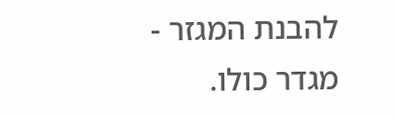להבנת המגזר - מגדר כולו.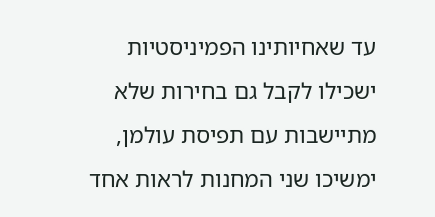עד שאחיותינו הפמיניסטיות ישכילו לקבל גם בחירות שלא מתיישבות עם תפיסת עולמן, ימשיכו שני המחנות לראות אחד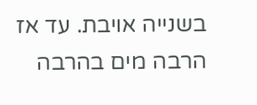בשנייה אויבת. עד אז הרבה מים בהרבה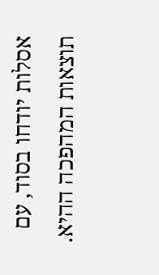אסלות יודחו בסוד, עם תוצאות המהפכה ההיא.